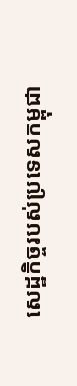សេដ្ឋកិច្ចរបស់ប្រទេសកម្ពុជា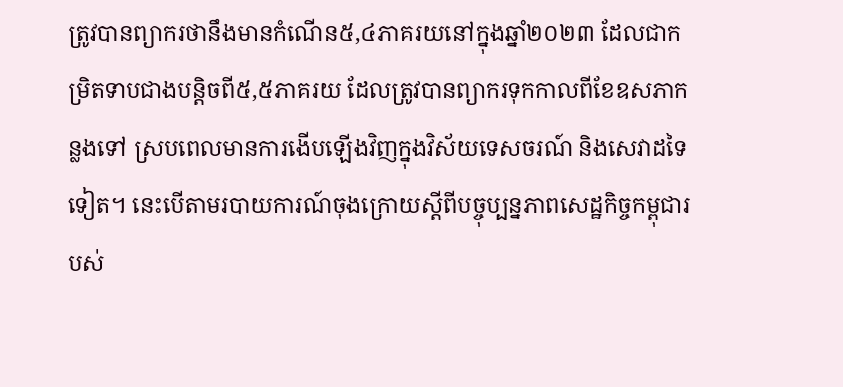ត្រូវបានព្យាករថានឹងមានកំណើន៥,៤ភាគរយនៅក្នុងឆ្នាំ២០២៣ ដែលជាកម្រិតទាបជាងបន្តិចពី៥,៥ភាគរយ ដែលត្រូវបានព្យាករទុកកាលពីខែឧសភាកន្លងទៅ ស្របពេលមានការងើបឡើងវិញក្នុងវិស័យទេសចរណ៍ និងសេវាដទៃទៀត។ នេះបើតាមរបាយការណ៍ចុងក្រោយស្តីពីបច្ចុប្បន្នភាពសេដ្ឋកិច្ចកម្ពុជារបស់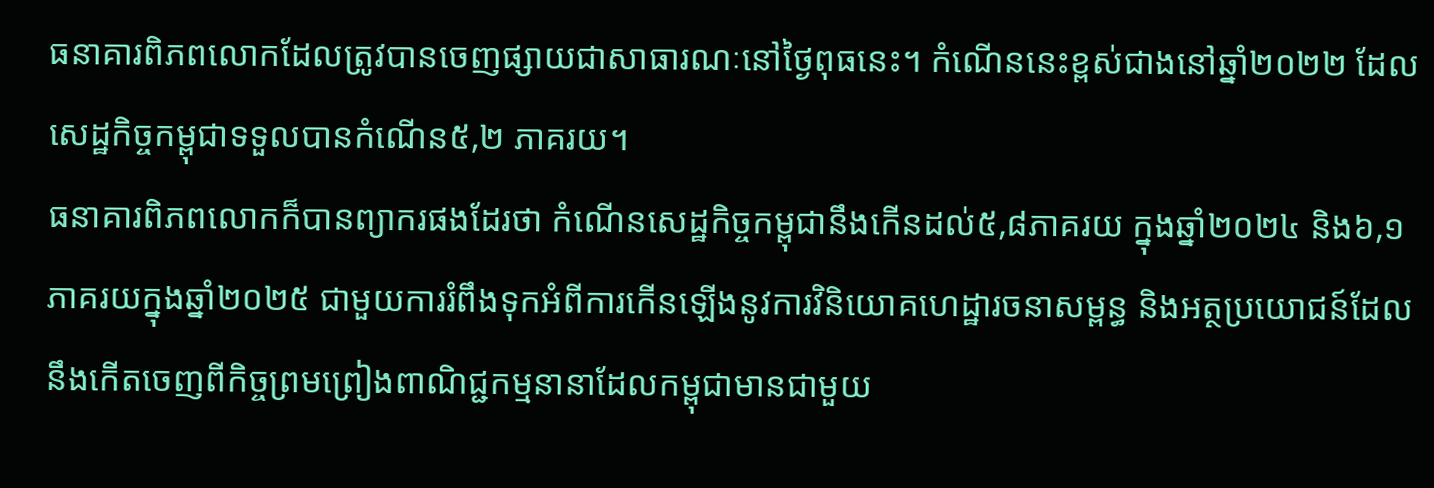ធនាគារពិភពលោកដែលត្រូវបានចេញផ្សាយជាសាធារណៈនៅថ្ងៃពុធនេះ។ កំណើននេះខ្ពស់ជាងនៅឆ្នាំ២០២២ ដែលសេដ្ឋកិច្ចកម្ពុជាទទួលបានកំណើន៥,២ ភាគរយ។
ធនាគារពិភពលោកក៏បានព្យាករផងដែរថា កំណើនសេដ្ឋកិច្ចកម្ពុជានឹងកើនដល់៥,៨ភាគរយ ក្នុងឆ្នាំ២០២៤ និង៦,១ភាគរយក្នុងឆ្នាំ២០២៥ ជាមួយការរំពឹងទុកអំពីការកើនឡើងនូវការវិនិយោគហេដ្ឋារចនាសម្ពន្ធ និងអត្ថប្រយោជន៍ដែលនឹងកើតចេញពីកិច្ចព្រមព្រៀងពាណិជ្ជកម្មនានាដែលកម្ពុជាមានជាមួយ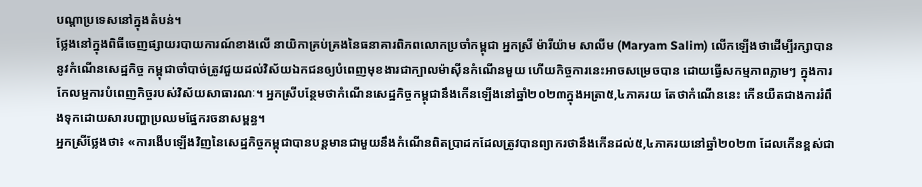បណ្តាប្រទេសនៅក្នុងតំបន់។
ថ្លែងនៅក្នុងពិធីចេញផ្សាយរបាយការណ៍ខាងលើ នាយិកាគ្រប់គ្រងនៃធនាគារពិភពលោកប្រចាំកម្ពុជា អ្នកស្រី ម៉ារីយ៉ាម សាលីម (Maryam Salim) លើកឡើងថាដើម្បីរក្សាបាននូវកំណើនសេដ្ឋកិច្ច កម្ពុជាចាំបាច់ត្រូវជួយដល់វិស័យឯកជនឲ្យបំពេញមុខងារជាក្បាលម៉ាស៊ីនកំណើនមួយ ហើយកិច្ចការនេះអាចសម្រេចបាន ដោយធ្វើសកម្មភាពភ្លាមៗ ក្នុងការកែលម្អការបំពេញកិច្ចរបស់វិស័យសាធារណៈ។ អ្នកស្រីបន្ថែមថាកំណើនសេដ្ឋកិច្ចកម្ពុជានឹងកើនឡើងនៅឆ្នាំ២០២៣ក្នុងអត្រា៥,៤ភាគរយ តែថាកំណើននេះ កើនយឺតជាងការរំពឹងទុកដោយសារបញ្ហាប្រឈមផ្នែករចនាសម្ពន្ធ។
អ្នកស្រីថ្លែងថា៖ «ការងើបឡើងវិញនៃសេដ្ឋកិច្ចកម្ពុជាបានបន្តមានជាមួយនឹងកំណើនពិតប្រាដកដែលត្រូវបានព្យាករថានឹងកើនដល់៥,៤ភាគរយនៅឆ្នាំ២០២៣ ដែលកើនខ្ពស់ជា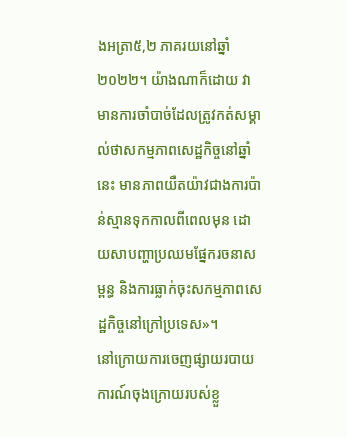ងអត្រា៥,២ ភាគរយនៅឆ្នាំ២០២២។ យ៉ាងណាក៏ដោយ វាមានការចាំបាច់ដែលត្រូវកត់សម្គាល់ថាសកម្មភាពសេដ្ឋកិច្ចនៅឆ្នាំនេះ មានភាពយឺតយ៉ាវជាងការប៉ាន់ស្មានទុកកាលពីពេលមុន ដោយសាបញ្ហាប្រឈមផ្នែករចនាសម្ពន្ធ និងការធ្លាក់ចុះសកម្មភាពសេដ្ឋកិច្ចនៅក្រៅប្រទេស»។
នៅក្រោយការចេញផ្សាយរបាយការណ៍ចុងក្រោយរបស់ខ្លួ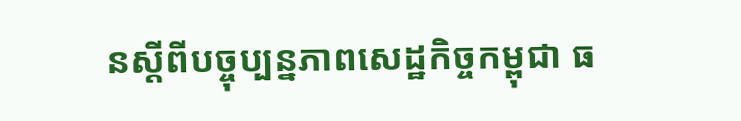នស្តីពីបច្ចុប្បន្នភាពសេដ្ឋកិច្ចកម្ពុជា ធ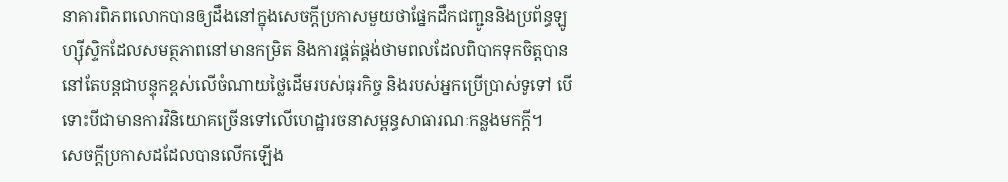នាគារពិភពលោកបានឲ្យដឹងនៅក្នុងសេចក្តីប្រកាសមួយថាផ្នែកដឹកជញ្ជូននិងប្រព័ន្ធឡូហ្ស៊ីស្ទិកដែលសមត្ថភាពនៅមានកម្រិត និងការផ្គត់ផ្គង់ថាមពលដែលពិបាកទុកចិត្តបាន នៅតែបន្តជាបន្ទុកខ្ពស់លើចំណាយថ្លៃដើមរបស់ធុរកិច្ច និងរបស់អ្នកប្រើប្រាស់ទូទៅ បើទោះបីជាមានការវិនិយោគច្រើនទៅលើហេដ្ឋារចនាសម្ពន្ធសាធារណៈកន្លងមកក្តី។
សេចក្តីប្រកាសដដែលបានលើកឡើង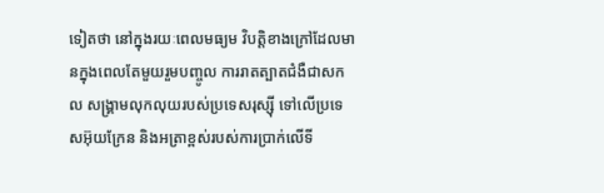ទៀតថា នៅក្នុងរយៈពេលមធ្យម វិបត្តិខាងក្រៅដែលមានក្នុងពេលតែមួយរួមបញ្ចូល ការរាតត្បាតជំងឺជាសកល សង្គ្រាមលុកលុយរបស់ប្រទេសរុស្ស៊ី ទៅលើប្រទេសអ៊ុយក្រែន និងអត្រាខ្ពស់របស់ការប្រាក់លើទី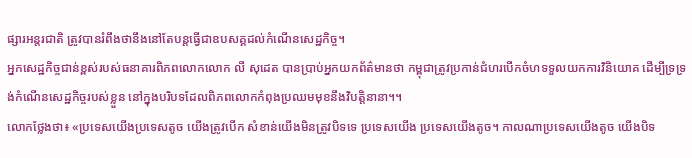ផ្សារអន្តរជាតិ ត្រូវបានរំពឹងថានឹងនៅតែបន្តធ្វើជាឧបសគ្គដល់កំណើនសេដ្ឋកិច្ច។
អ្នកសេដ្ឋកិច្ចជាន់ខ្ពស់របស់ធនាគារពិភពលោកលោក លី សុដេត បានប្រាប់អ្នកយកព័ត៌មានថា កម្ពុជាត្រូវប្រកាន់ជំហរបើកចំហទទួលយកការវិនិយោគ ដើម្បីទ្រទ្រង់កំណើនសេដ្ឋកិច្ចរបស់ខ្លួន នៅក្នុងបរិបទដែលពិភពលោកកំពុងប្រឈមមុខនឹងវិបត្តិនានា។។
លោកថ្លែងថា៖ «ប្រទេសយើងប្រទេសតូច យើងត្រូវបើក សំខាន់យើងមិនត្រូវបិទទេ ប្រទេសយើង ប្រទេសយើងតូច។ កាលណាប្រទេសយើងតូច យើងបិទ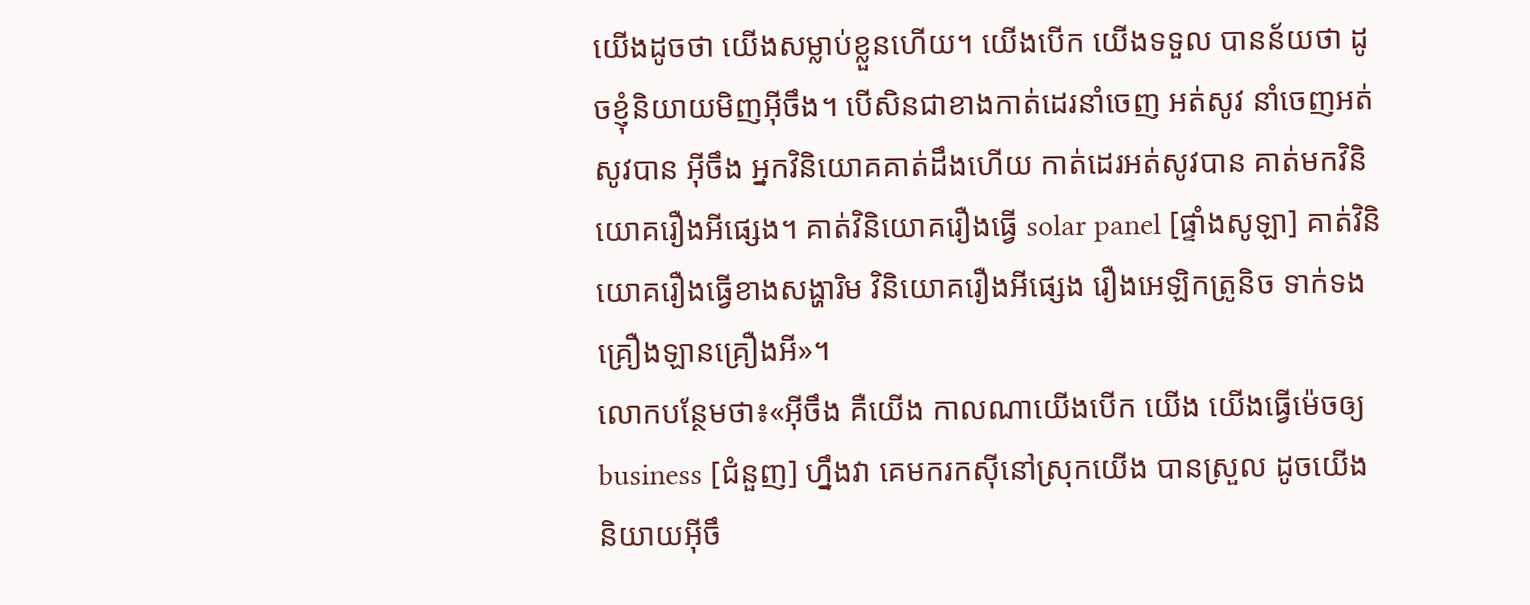យើងដូចថា យើងសម្លាប់ខ្លួនហើយ។ យើងបើក យើងទទួល បានន័យថា ដូចខ្ញុំនិយាយមិញអ៊ីចឹង។ បើសិនជាខាងកាត់ដេរនាំចេញ អត់សូវ នាំចេញអត់សូវបាន អ៊ីចឹង អ្នកវិនិយោគគាត់ដឹងហើយ កាត់ដេរអត់សូវបាន គាត់មកវិនិយោគរឿងអីផ្សេង។ គាត់វិនិយោគរឿងធ្វើ solar panel [ផ្ទាំងសូឡា] គាត់វិនិយោគរឿងធ្វើខាងសង្ហារិម វិនិយោគរឿងអីផ្សេង រឿងអេឡិកត្រូនិច ទាក់ទងគ្រឿងឡានគ្រឿងអី»។
លោកបន្ថែមថា៖«អ៊ីចឹង គឺយើង កាលណាយើងបើក យើង យើងធ្វើម៉េចឲ្យbusiness [ជំនួញ] ហ្នឹងវា គេមករកស៊ីនៅស្រុកយើង បានស្រួល ដូចយើងនិយាយអ៊ីចឹ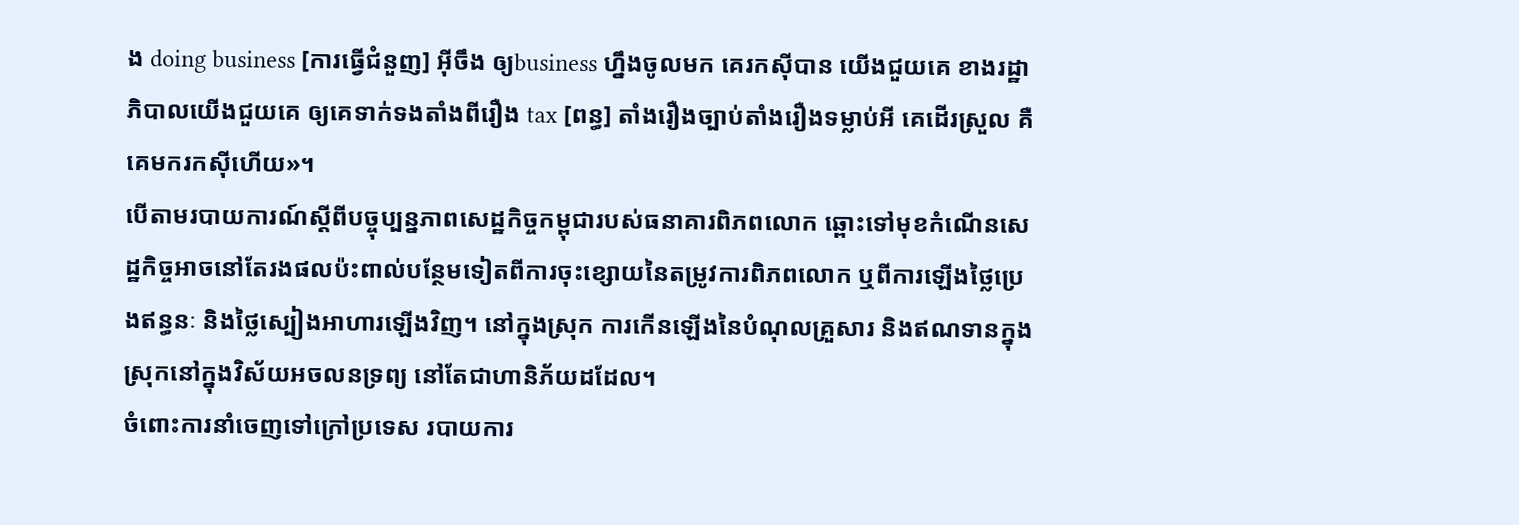ង doing business [ការធ្វើជំនួញ] អ៊ីចឹង ឲ្យbusiness ហ្នឹងចូលមក គេរកស៊ីបាន យើងជួយគេ ខាងរដ្ឋាភិបាលយើងជួយគេ ឲ្យគេទាក់ទងតាំងពីរឿង tax [ពន្ធ] តាំងរឿងច្បាប់តាំងរឿងទម្លាប់អី គេដើរស្រួល គឺគេមករកស៊ីហើយ»។
បើតាមរបាយការណ៍ស្តីពីបច្ចុប្បន្នភាពសេដ្ឋកិច្ចកម្ពុជារបស់ធនាគារពិភពលោក ឆ្ពោះទៅមុខកំណើនសេដ្ឋកិច្ចអាចនៅតែរងផលប៉ះពាល់បន្ថែមទៀតពីការចុះខ្សោយនៃតម្រូវការពិភពលោក ឬពីការឡើងថ្លៃប្រេងឥន្ធនៈ និងថ្លៃស្បៀងអាហារឡើងវិញ។ នៅក្នុងស្រុក ការកើនឡើងនៃបំណុលគ្រួសារ និងឥណទានក្នុងស្រុកនៅក្នុងវិស័យអចលនទ្រព្យ នៅតែជាហានិភ័យដដែល។
ចំពោះការនាំចេញទៅក្រៅប្រទេស របាយការ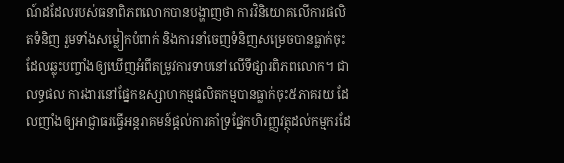ណ៍ដដែលរបស់ធនាពិភពលោកបានបង្ហាញថា ការវិនិយោគលើការផលិតទំនិញ រួមទាំងសម្លៀកបំពាក់ និងការនាំចេញទំនិញសម្រេចបានធ្លាក់ចុះ ដែលឆ្លុះបញ្ចាំងឲ្យឃើញអំពីតម្រូវការទាបនៅលើទីផ្សារពិភពលោក។ ជាលទ្ធផល ការងារនៅផ្នែកឧស្សាហកម្មផលិតកម្មបានធ្លាក់ចុះ៥ភាគរយ ដែលញាំងឲ្យអាជ្ញាធរធ្វើអន្តរាគមន៍ផ្តល់ការគាំទ្រផ្នែកហិរញ្ញវត្ថុដល់កម្មករដែ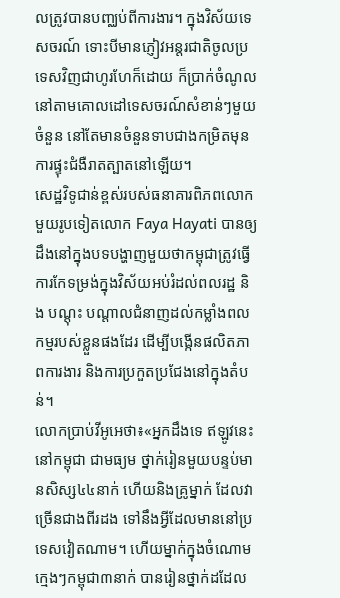លត្រូវបានបញ្ឈប់ពីការងារ។ ក្នុងវិស័យទេសចរណ៍ ទោះបីមានភ្ញៀវអន្តរជាតិចូលប្រទេសវិញជាហូរហែក៏ដោយ ក៏ប្រាក់ចំណូលនៅតាមគោលដៅទេសចរណ៍សំខាន់ៗមួយចំនួន នៅតែមានចំនួនទាបជាងកម្រិតមុនការផ្ទុះជំងឺរាតត្បាតនៅឡើយ។
សេដ្ឋវិទូជាន់ខ្ពស់របស់ធនាគារពិភពលោកមួយរូបទៀតលោក Faya Hayati បានឲ្យដឹងនៅក្នុងបទបង្ហាញមួយថាកម្ពុជាត្រូវធ្វើការកែទម្រង់ក្នុងវិស័យអប់រំដល់ពលរដ្ឋ និង បណ្តុះ បណ្តាលជំនាញដល់កម្លាំងពលកម្មរបស់ខ្លួនផងដែរ ដើម្បីបង្កើនផលិតភាពការងារ និងការប្រកួតប្រជែងនៅក្នុងតំបន់។
លោកប្រាប់វីអូអេថា៖«អ្នកដឹងទេ ឥឡូវនេះ នៅកម្ពុជា ជាមធ្យម ថ្នាក់រៀនមួយបន្ទប់មានសិស្ស៤៤នាក់ ហើយនិងគ្រូម្នាក់ ដែលវាច្រើនជាងពីរដង ទៅនឹងអ្វីដែលមាននៅប្រទេសវៀតណាម។ ហើយម្នាក់ក្នុងចំណោមក្មេងៗកម្ពុជា៣នាក់ បានរៀនថ្នាក់ដដែល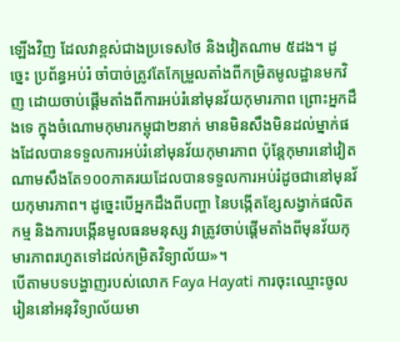ឡើងវិញ ដែលវាខ្ពស់ជាងប្រទេសថៃ និងវៀតណាម ៥ដង។ ដូច្នេះ ប្រព័ន្ធអប់រំ ចាំបាច់ត្រូវតែកែម្រួលតាំងពីកម្រិតមូលដ្ឋានមកវិញ ដោយចាប់ផ្តើមតាំងពីការអប់រំនៅមុនវ័យកុមារភាព ព្រោះអ្នកដឹងទេ ក្នុងចំណោមកុមារកម្ពុជា២នាក់ មានមិនសឹងមិនដល់ម្នាក់ផងដែលបានទទួលការអប់រំនៅមុនវ័យកុមារភាព ប៉ុន្តែកុមារនៅវៀតណាមសឹងតែ១០០ភាគរយដែលបានទទួលការអប់រំដូចជានៅមុនវ័យកុមារភាព។ ដូច្នេះបើអ្នកដឹងពីបញ្ហា នៃបង្កើតខ្សែសង្វាក់ផលិតកម្ម និងការបង្កើនមូលធនមនុស្ស វាត្រូវចាប់ផ្តើមតាំងពីមុនវ័យកុមារភាពរហូតទៅដល់កម្រិតវិទ្យាល័យ»។
បើតាមបទបង្ហាញរបស់លោក Faya Hayati ការចុះឈ្មោះចូលរៀននៅអនុវិទ្យាល័យមា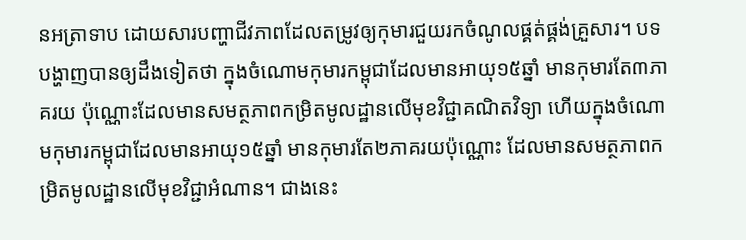នអត្រាទាប ដោយសារបញ្ហាជីវភាពដែលតម្រូវឲ្យកុមារជួយរកចំណូលផ្គត់ផ្គង់គ្រួសារ។ បទបង្ហាញបានឲ្យដឹងទៀតថា ក្នុងចំណោមកុមារកម្ពុជាដែលមានអាយុ១៥ឆ្នាំ មានកុមារតែ៣ភាគរយ ប៉ុណ្ណោះដែលមានសមត្ថភាពកម្រិតមូលដ្ឋានលើមុខវិជ្ជាគណិតវិទ្យា ហើយក្នុងចំណោមកុមារកម្ពុជាដែលមានអាយុ១៥ឆ្នាំ មានកុមារតែ២ភាគរយប៉ុណ្ណោះ ដែលមានសមត្ថភាពកម្រិតមូលដ្ឋានលើមុខវិជ្ជាអំណាន។ ជាងនេះ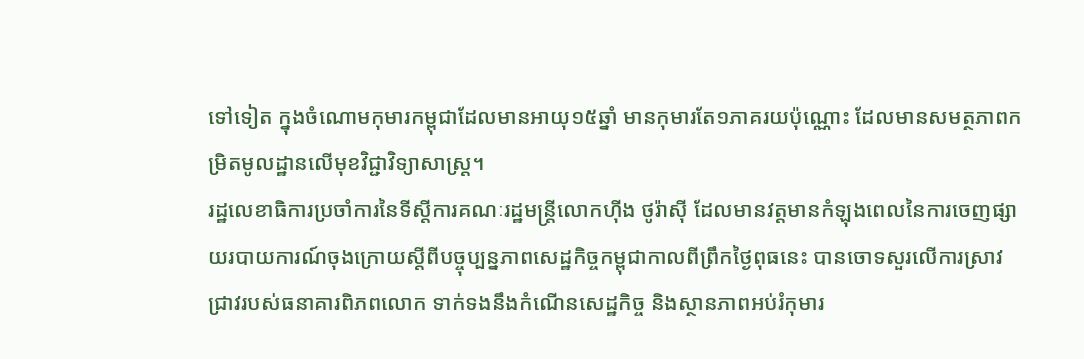ទៅទៀត ក្នុងចំណោមកុមារកម្ពុជាដែលមានអាយុ១៥ឆ្នាំ មានកុមារតែ១ភាគរយប៉ុណ្ណោះ ដែលមានសមត្ថភាពកម្រិតមូលដ្ឋានលើមុខវិជ្ជាវិទ្យាសាស្ត្រ។
រដ្ឋលេខាធិការប្រចាំការនៃទីស្តីការគណៈរដ្ឋមន្ត្រីលោកហ៊ីង ថូរ៉ាស៊ី ដែលមានវត្តមានកំឡុងពេលនៃការចេញផ្សាយរបាយការណ៍ចុងក្រោយស្តីពីបច្ចុប្បន្នភាពសេដ្ឋកិច្ចកម្ពុជាកាលពីព្រឹកថ្ងៃពុធនេះ បានចោទសួរលើការស្រាវជ្រាវរបស់ធនាគារពិភពលោក ទាក់ទងនឹងកំណើនសេដ្ឋកិច្ច និងស្ថានភាពអប់រំកុមារ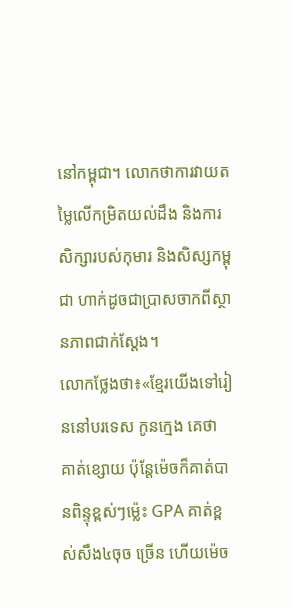នៅកម្ពុជា។ លោកថាការវាយតម្លៃលើកម្រិតយល់ដឹង និងការសិក្សារបស់កុមារ និងសិស្សកម្ពុជា ហាក់ដូចជាប្រាសចាកពីស្ថានភាពជាក់ស្តែង។
លោកថ្លែងថា៖«ខ្មែរយើងទៅរៀននៅបរទេស កូនក្មេង គេថា គាត់ខ្សោយ ប៉ុន្តែម៉េចក៏គាត់បានពិន្ទុខ្ពស់ៗម្ល៉េះ GPA គាត់ខ្ពស់សឹង៤ចុច ច្រើន ហើយម៉េច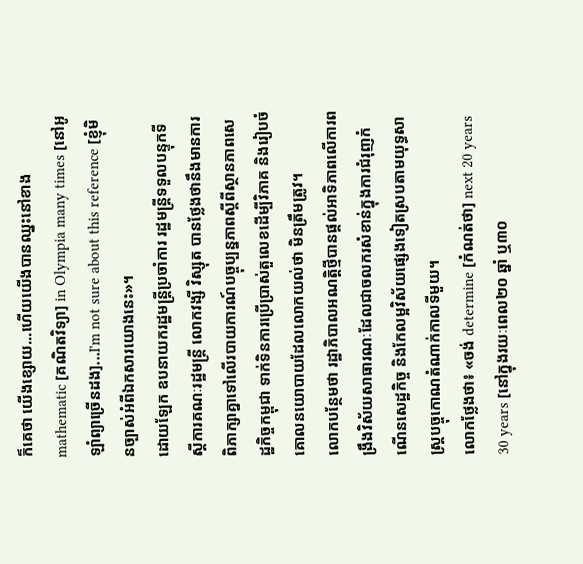ក៏គេថា យើងខ្សោយ...ហើយយើងបានឈ្នះនៅខាង mathematic [គណិតវិទ្យា] in Olympia many times [នៅអូឡាំព្យាច្រើនដង]...I'm not sure about this reference [ខ្ញុំមិនច្បាស់អំពីឯកសារយោងនេះ»។
ដោយឡែក ឧបនាយករដ្ឋមន្ដ្រីប្រចាំការ រដ្ឋមន្ដ្រីទទួលបន្ទុកទីស្ដីការគណៈរដ្ឋមន្ដ្រី លោកវង្សី វិស្សុត បានថ្លែងថានឹងមានការពិភាក្សាគ្នាទៅលើរបាយការណ៍បច្ចុប្បន្នភាពស្តីពីស្ថានភាពសេដ្ឋកិច្ចកម្ពុជា ទាក់ទិនការប្រើប្រាស់តួលេខដើម្បីវិភាគ និងរៀបចំគោលនយោបាយដែលលោកយល់ថា មិនត្រឹមត្រូវ។
លោកបន្ថែមថា រដ្ឋាភិបាលអណត្តិថ្មីបានផ្តល់អាទិភាពលើការពង្រឹងវិស័យសាធារណៈដែលជាចលករសំខាន់ក្នុងការជំរុញកំណើនសេដ្ឋកិច្ច និងកែលម្អវិស័យផ្សេងទៀតស្របតាមយុទ្ធសាស្ត្របច្ចុកោណតំណាក់កាលទីមួយ។
លោកថ្លែងថា៖ «ចង់ determine [កំណត់ថា] next 20 years 30 years [នៅក្នុងរយៈពេល២០ ឆ្នាំ ឬ៣០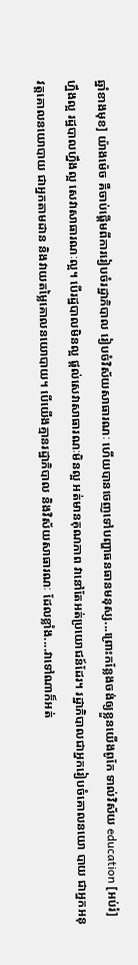ឆ្នាំខាងមុខ] យ៉ាងម៉េច គឺចាប់ផ្តើមពីការរៀបចំរដ្ឋាភិបាល រៀបចំវិស័យសាធារណៈ ហើយបានចេញទៅបញ្ហាធនធានមនុស្ស...ព្រោះកន្លែងចង់ឲ្យខ្លួនយើងពូកែ ទាល់វិស័យ education [អប់រំ] ហ្នឹងល្អ រដ្ឋបាលហ្នឹងល្អ សេវាសាធារណៈល្អ។ បើរដ្ឋបាលមិនល្អ ផ្តល់សេវាសាធារណៈមិនល្អ អត់មានគុណភាព វានៅតែអត់ប្រយោជន៍ដែរ។ រដ្ឋាភិបាលជាអ្នករៀបចំគោលនយោ បាយ ជាអ្នកអនុវត្តគោលនយោបាយ ជាអ្នកតាមដាន និងវាយតម្លៃគោលនយោបាយ។ បើយើងគ្មានរដ្ឋាភិបាល និងវិស័យសាធារណៈ ដែលខ្លាំង....វាទៅណាក៏អត់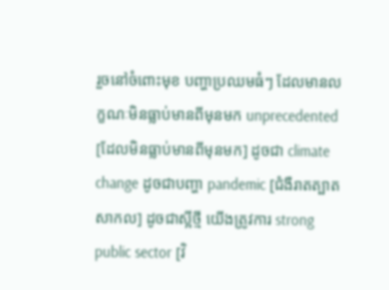រួចនៅចំពោះមុខ បញ្ហាប្រឈមធំៗ ដែលមានលក្ខណៈមិនធ្លាប់មានពីមុនមក unprecedented [ដែលមិនធ្លាប់មានពីមុនមក] ដូចជា climate change ដូចជាបញ្ហា pandemic [ជំងឺរាតត្បាតសាកល] ដូចជាស្អីថ្មី យើងត្រូវការ strong public sector [វិ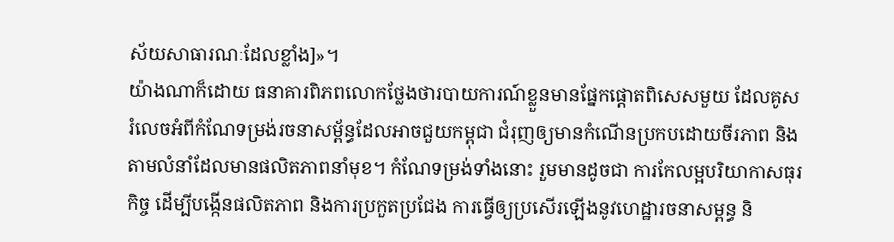ស័យសាធារណៈដែលខ្លាំង]»។
យ៉ាងណាក៏ដោយ ធនាគារពិភពលោកថ្លែងថារបាយការណ៍ខ្លួនមានផ្នែកផ្តោតពិសេសមួយ ដែលគូសរំលេចអំពីកំណែទម្រង់រចនាសម្ព័ន្ធដែលអាចជួយកម្ពុជា ជំរុញឲ្យមានកំណើនប្រកបដោយចីរភាព និងតាមលំនាំដែលមានផលិតភាពនាំមុខ។ កំណែទម្រង់ទាំងនោះ រួមមានដូចជា ការកែលម្អបរិយាកាសធុរកិច្ច ដើម្បីបង្កើនផលិតភាព និងការប្រកួតប្រជែង ការធ្វើឲ្យប្រសើរឡើងនូវហេដ្ឋារចនាសម្ពន្ធ និ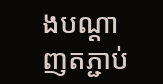ងបណ្តាញតភ្ជាប់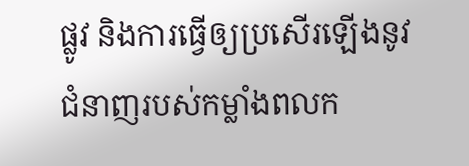ផ្លូវ និងការធ្វើឲ្យប្រសើរឡើងនូវជំនាញរបស់កម្លាំងពលក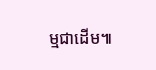ម្មជាដើម៕